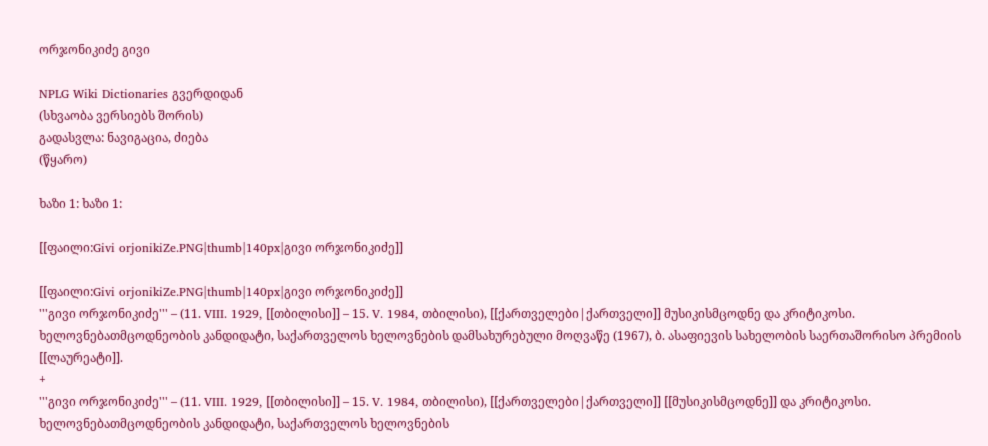ორჯონიკიძე გივი

NPLG Wiki Dictionaries გვერდიდან
(სხვაობა ვერსიებს შორის)
გადასვლა: ნავიგაცია, ძიება
(წყარო)

ხაზი 1: ხაზი 1:

[[ფაილი:Givi orjonikiZe.PNG|thumb|140px|გივი ორჯონიკიძე]]

[[ფაილი:Givi orjonikiZe.PNG|thumb|140px|გივი ორჯონიკიძე]]
'''გივი ორჯონიკიძე''' – (11. VIII. 1929, [[თბილისი]] – 15. V. 1984, თბილისი), [[ქართველები|ქართველი]] მუსიკისმცოდნე და კრიტიკოსი. ხელოვნებათმცოდნეობის კანდიდატი, საქართველოს ხელოვნების დამსახურებული მოღვაწე (1967), ბ. ასაფიევის სახელობის საერთაშორისო პრემიის [[ლაურეატი]].
+
'''გივი ორჯონიკიძე''' – (11. VIII. 1929, [[თბილისი]] – 15. V. 1984, თბილისი), [[ქართველები|ქართველი]] [[მუსიკისმცოდნე]] და კრიტიკოსი. ხელოვნებათმცოდნეობის კანდიდატი, საქართველოს ხელოვნების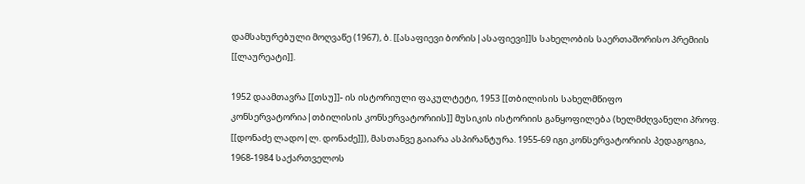დამსახურებული მოღვაწე (1967), ბ. [[ასაფიევი ბორის|ასაფიევი]]ს სახელობის საერთაშორისო პრემიის [[ლაურეატი]].

1952 დაამთავრა [[თსუ]]- ის ისტორიული ფაკულტეტი, 1953 [[თბილისის სახელმწიფო კონსერვატორია|თბილისის კონსერვატორიის]] მუსიკის ისტორიის განყოფილება (ხელმძღვანელი პროფ. [[დონაძე ლადო|ლ. დონაძე]]), მასთანვე გაიარა ასპირანტურა. 1955-69 იგი კონსერვატორიის პედაგოგია, 1968-1984 საქართველოს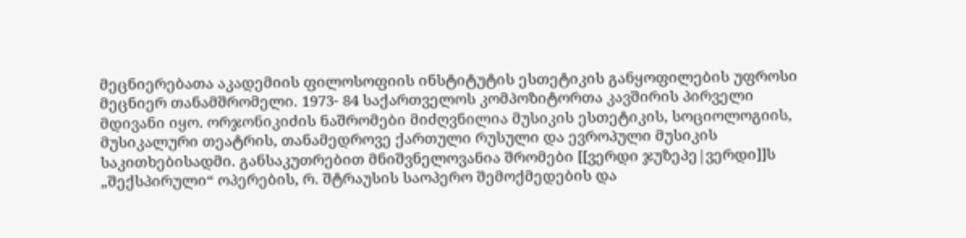მეცნიერებათა აკადემიის ფილოსოფიის ინსტიტუტის ესთეტიკის განყოფილების უფროსი მეცნიერ თანამშრომელი. 1973- 84 საქართველოს კომპოზიტორთა კავშირის პირველი მდივანი იყო. ორჯონიკიძის ნაშრომები მიძღვნილია მუსიკის ესთეტიკის, სოციოლოგიის, მუსიკალური თეატრის, თანამედროვე ქართული რუსული და ევროპული მუსიკის საკითხებისადმი. განსაკუთრებით მნიშვნელოვანია შრომები [[ვერდი ჯუზეპე|ვერდი]]ს „შექსპირული“ ოპერების, რ. შტრაუსის საოპერო შემოქმედების და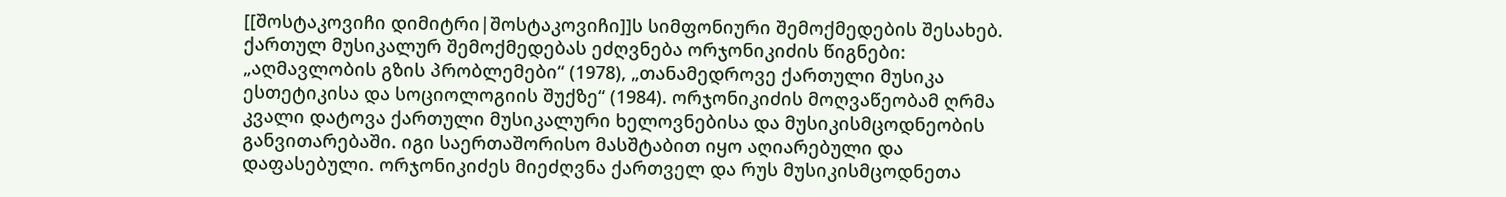[[შოსტაკოვიჩი დიმიტრი|შოსტაკოვიჩი]]ს სიმფონიური შემოქმედების შესახებ. ქართულ მუსიკალურ შემოქმედებას ეძღვნება ორჯონიკიძის წიგნები: „აღმავლობის გზის პრობლემები“ (1978), „თანამედროვე ქართული მუსიკა ესთეტიკისა და სოციოლოგიის შუქზე“ (1984). ორჯონიკიძის მოღვაწეობამ ღრმა კვალი დატოვა ქართული მუსიკალური ხელოვნებისა და მუსიკისმცოდნეობის განვითარებაში. იგი საერთაშორისო მასშტაბით იყო აღიარებული და დაფასებული. ორჯონიკიძეს მიეძღვნა ქართველ და რუს მუსიკისმცოდნეთა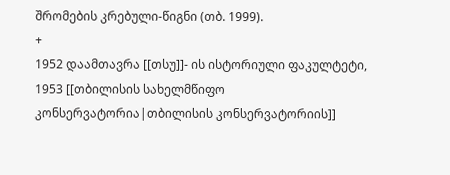შრომების კრებული-წიგნი (თბ. 1999).
+
1952 დაამთავრა [[თსუ]]- ის ისტორიული ფაკულტეტი, 1953 [[თბილისის სახელმწიფო კონსერვატორია|თბილისის კონსერვატორიის]]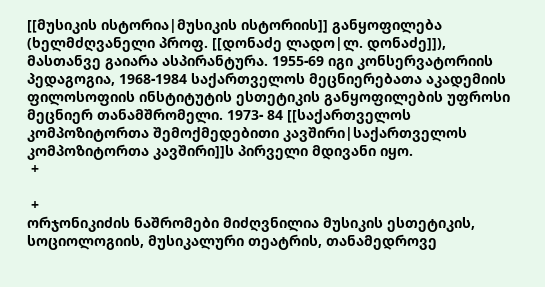[[მუსიკის ისტორია|მუსიკის ისტორიის]] განყოფილება (ხელმძღვანელი პროფ. [[დონაძე ლადო|ლ. დონაძე]]), მასთანვე გაიარა ასპირანტურა. 1955-69 იგი კონსერვატორიის პედაგოგია, 1968-1984 საქართველოს მეცნიერებათა აკადემიის ფილოსოფიის ინსტიტუტის ესთეტიკის განყოფილების უფროსი მეცნიერ თანამშრომელი. 1973- 84 [[საქართველოს კომპოზიტორთა შემოქმედებითი კავშირი|საქართველოს კომპოზიტორთა კავშირი]]ს პირველი მდივანი იყო.
 +

 +
ორჯონიკიძის ნაშრომები მიძღვნილია მუსიკის ესთეტიკის, სოციოლოგიის, მუსიკალური თეატრის, თანამედროვე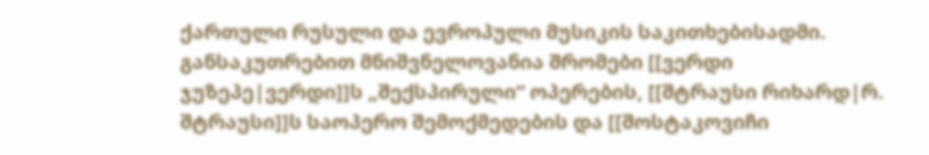ქართული რუსული და ევროპული მუსიკის საკითხებისადმი. განსაკუთრებით მნიშვნელოვანია შრომები [[ვერდი ჯუზეპე|ვერდი]]ს „შექსპირული“ ოპერების, [[შტრაუსი რიხარდ|რ. შტრაუსი]]ს საოპერო შემოქმედების და [[შოსტაკოვიჩი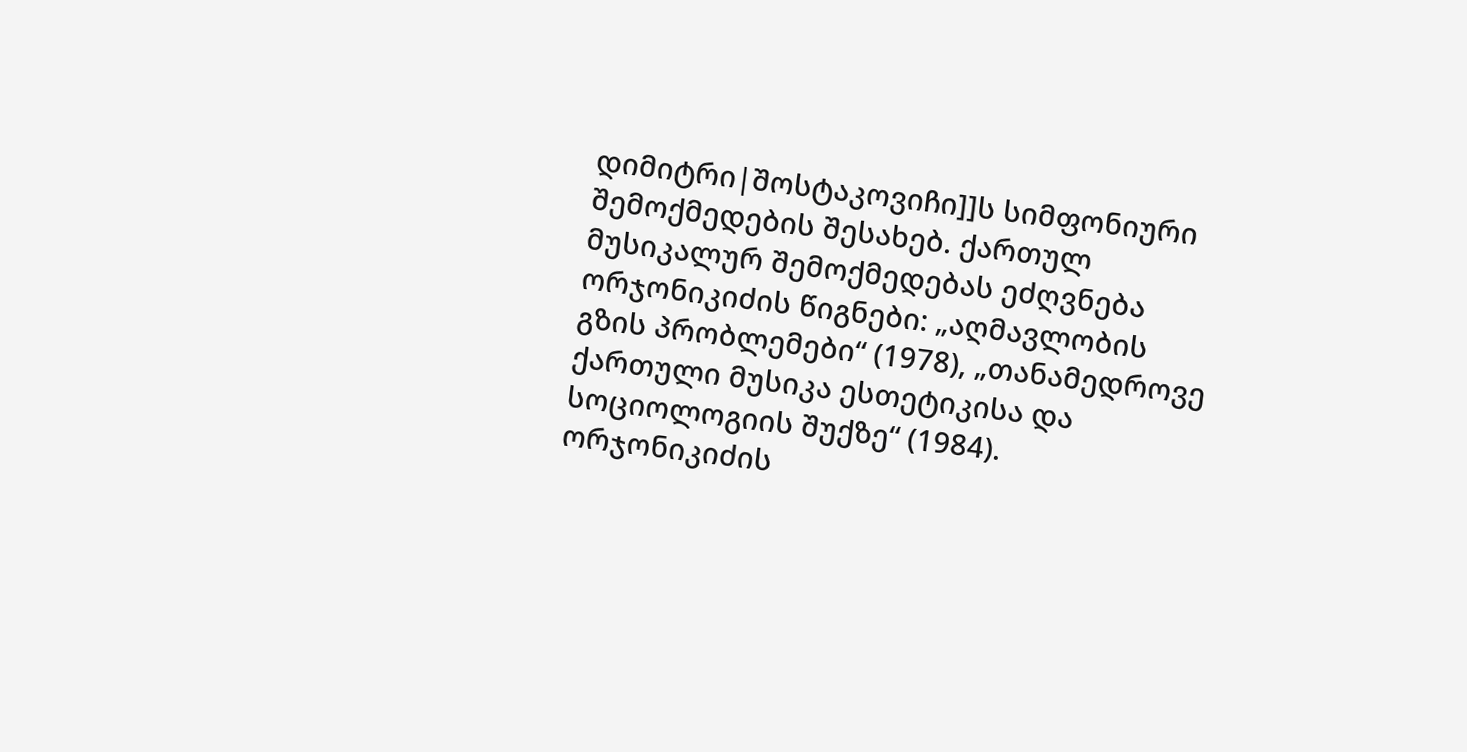დიმიტრი|შოსტაკოვიჩი]]ს სიმფონიური შემოქმედების შესახებ. ქართულ მუსიკალურ შემოქმედებას ეძღვნება ორჯონიკიძის წიგნები: „აღმავლობის გზის პრობლემები“ (1978), „თანამედროვე ქართული მუსიკა ესთეტიკისა და სოციოლოგიის შუქზე“ (1984). ორჯონიკიძის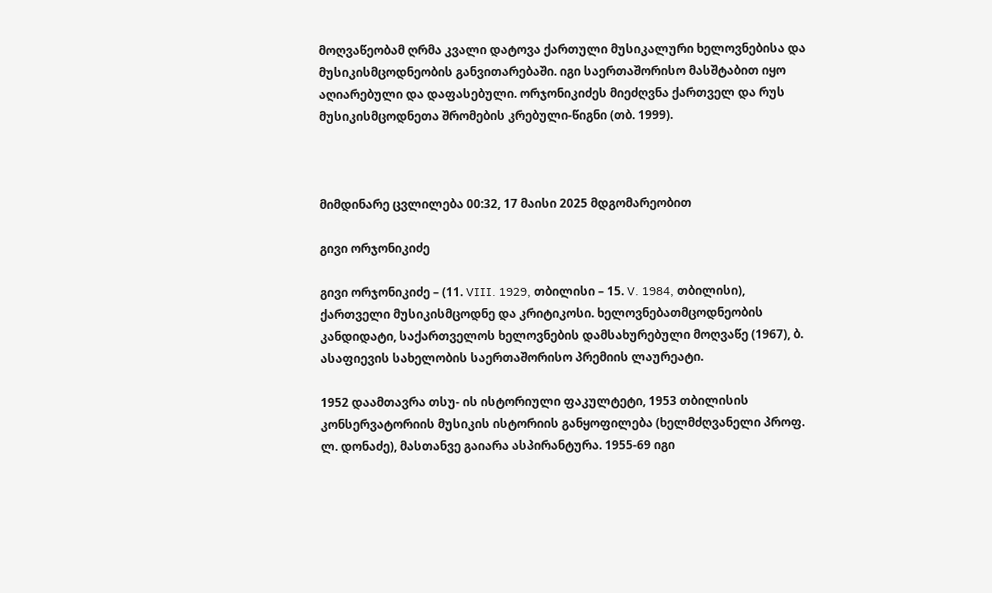მოღვაწეობამ ღრმა კვალი დატოვა ქართული მუსიკალური ხელოვნებისა და მუსიკისმცოდნეობის განვითარებაში. იგი საერთაშორისო მასშტაბით იყო აღიარებული და დაფასებული. ორჯონიკიძეს მიეძღვნა ქართველ და რუს მუსიკისმცოდნეთა შრომების კრებული-წიგნი (თბ. 1999).



მიმდინარე ცვლილება 00:32, 17 მაისი 2025 მდგომარეობით

გივი ორჯონიკიძე

გივი ორჯონიკიძე – (11. VIII. 1929, თბილისი – 15. V. 1984, თბილისი), ქართველი მუსიკისმცოდნე და კრიტიკოსი. ხელოვნებათმცოდნეობის კანდიდატი, საქართველოს ხელოვნების დამსახურებული მოღვაწე (1967), ბ. ასაფიევის სახელობის საერთაშორისო პრემიის ლაურეატი.

1952 დაამთავრა თსუ- ის ისტორიული ფაკულტეტი, 1953 თბილისის კონსერვატორიის მუსიკის ისტორიის განყოფილება (ხელმძღვანელი პროფ. ლ. დონაძე), მასთანვე გაიარა ასპირანტურა. 1955-69 იგი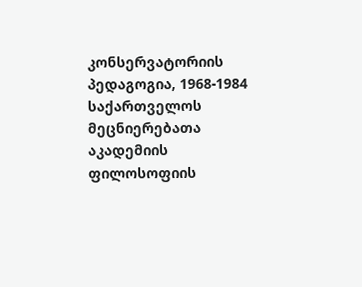კონსერვატორიის პედაგოგია, 1968-1984 საქართველოს მეცნიერებათა აკადემიის ფილოსოფიის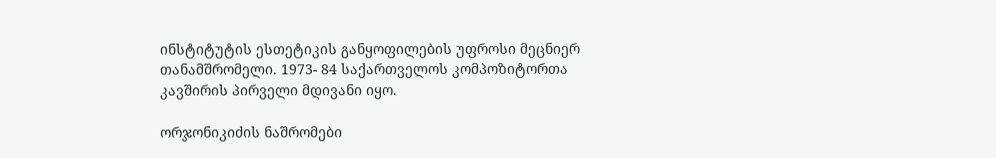ინსტიტუტის ესთეტიკის განყოფილების უფროსი მეცნიერ თანამშრომელი. 1973- 84 საქართველოს კომპოზიტორთა კავშირის პირველი მდივანი იყო.

ორჯონიკიძის ნაშრომები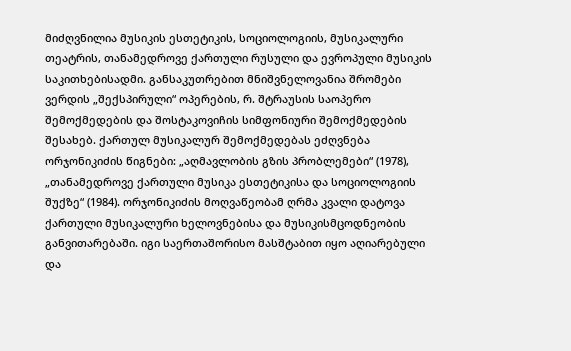მიძღვნილია მუსიკის ესთეტიკის, სოციოლოგიის, მუსიკალური თეატრის, თანამედროვე ქართული რუსული და ევროპული მუსიკის საკითხებისადმი. განსაკუთრებით მნიშვნელოვანია შრომები ვერდის „შექსპირული“ ოპერების, რ. შტრაუსის საოპერო შემოქმედების და შოსტაკოვიჩის სიმფონიური შემოქმედების შესახებ. ქართულ მუსიკალურ შემოქმედებას ეძღვნება ორჯონიკიძის წიგნები: „აღმავლობის გზის პრობლემები“ (1978), „თანამედროვე ქართული მუსიკა ესთეტიკისა და სოციოლოგიის შუქზე“ (1984). ორჯონიკიძის მოღვაწეობამ ღრმა კვალი დატოვა ქართული მუსიკალური ხელოვნებისა და მუსიკისმცოდნეობის განვითარებაში. იგი საერთაშორისო მასშტაბით იყო აღიარებული და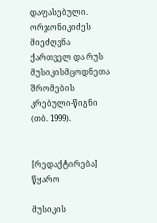დაფასებული. ორჯონიკიძეს მიეძღვნა ქართველ და რუს მუსიკისმცოდნეთა შრომების კრებული-წიგნი (თბ. 1999).


[რედაქტირება] წყარო

მუსიკის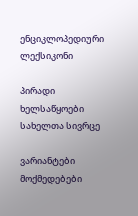ენციკლოპედიური ლექსიკონი

პირადი ხელსაწყოები
სახელთა სივრცე

ვარიანტები
მოქმედებები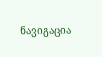ნავიგაცია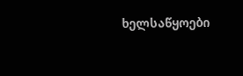ხელსაწყოები